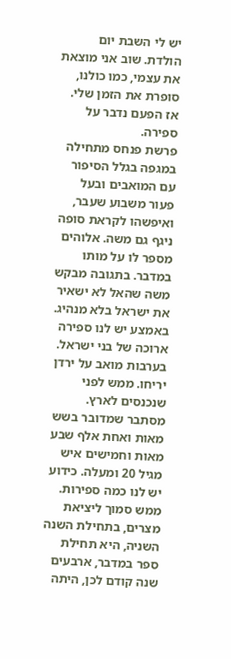יש לי השבת יום הולדת. שוב אני מוצאת את עצמי, כמו כולנו, סופרת את הזמן שלי. אז הפעם נדבר על ספירה.
פרשת פנחס מתחילה במגפה בגלל הסיפור עם המואבים ובעל פעור משבוע שעבר, ואיפשהו לקראת סופה ניגף גם משה. אלוהים מספר לו על מותו במדבר. בתגובה מבקש משה שהאל לא ישאיר את ישראל בלא מנהיג.
באמצע יש לנו ספירה ארוכה של בני ישראל. בערבות מואב על ירדן יריחו. ממש לפני שנכנסים לארץ. מסתבר שמדובר בשש מאות ואחת אלף שבע מאות וחמישים איש מגיל 20 ומעלה. כידוע יש לנו כמה ספירות. ממש סמוך ליציאת מצרים, בתחילת השנה השניה, היא תחילת ספר במדבר, ארבעים שנה קודם לכן, היתה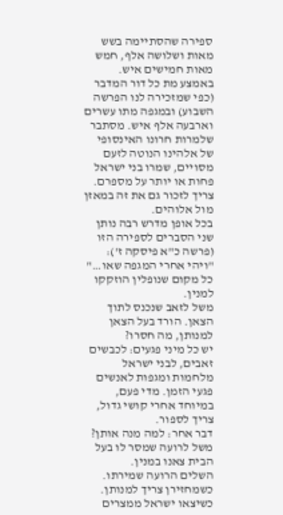ספירה שהסתיימה בשש מאות ושלושה אלף, חמש מאות חמישים איש.
באמצע מת כל דור המדבר (כפי שמזכירה לנו הפרשה השבוע) ובמגפה מתו עשרים וארבעה אלף איש. מסתבר שלמרות חרונו האינסופי של אלהינו הנוטה לזעם מסויים, שמרו בני ישראל פחות או יותר על מספרם. צריך לזכור גם את זה במאזן מול אלוהים.
בכל אופן מדרש רבה נותן שני הסברים לספירה הזו (פרשה כ"א פיסקה ז'):
"ויהי אחרי המגפה שאו…"
כל מקום שנופלין הוזקקו למנין.
משל לזאב שנכנס לתוך הצאן. הורד בעל הצאן למנותן, מה חסרו?
יש כל מיני פגעים: לכבשים זאבים, לבני ישראל מלחמות ומגפות לאנשים פגעי הזמן. מדי פעם, במיוחד אחרי קושי גדול, צריך לספור.
דבר אחר: למה מנה אותן?
משל לרועה שמסר לו בעל הבית צאנו במנין.
השלים הרועה שמירתו.
כשמחזירן צריך למנותן.
כשיצאו ישראל ממצרים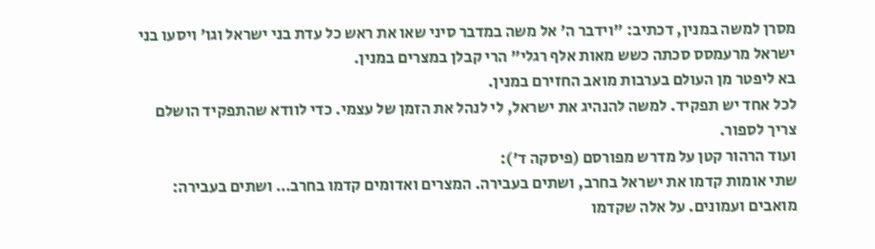מסרן למשה במנין, דכתיב: "וידבר ה' אל משה במדבר סיני שאו את ראש כל עדת בני ישראל וגו' ויסעו בני ישראל מרעמסס סכתה כשש מאות אלף רגלי" הרי קבלן במצרים במנין.
בא ליפטר מן העולם בערבות מואב החזירם במנין.
לכל אחד יש תפקיד. למשה להנהיג את ישראל, לי לנהל את הזמן של עצמי. כדי לוודא שהתפקיד הושלם צריך לספור.
ועוד הרהור קטן על מדרש מפורסם (פיסקה ד'):
שתי אומות קדמו את ישראל בחרב, ושתים בעבירה. המצרים ואדומים קדמו בחרב… ושתים בעבירה: מואבים ועמונים. על אלה שקדמו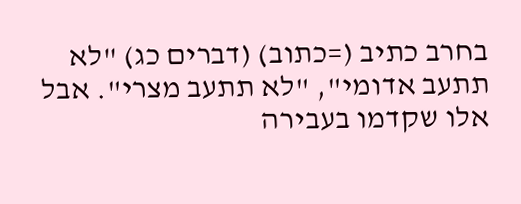בחרב כתיב (=כתוב) (דברים כג) "לא תתעב אדומי", "לא תתעב מצרי". אבל אלו שקדמו בעבירה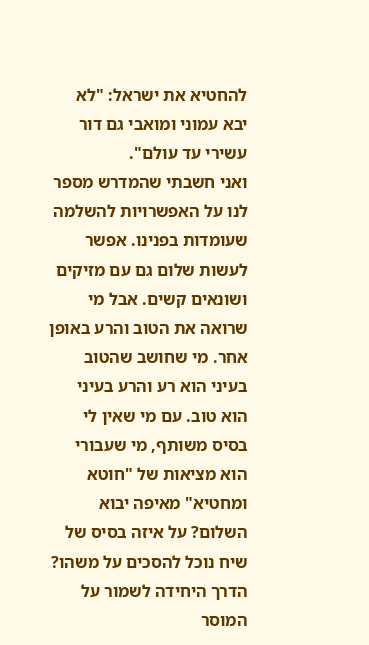להחטיא את ישראל: "לא יבא עמוני ומואבי גם דור עשירי עד עולם".
ואני חשבתי שהמדרש מספר לנו על האפשרויות להשלמה שעומדות בפנינו. אפשר לעשות שלום גם עם מזיקים ושונאים קשים. אבל מי שרואה את הטוב והרע באופן אחר. מי שחושב שהטוב בעיני הוא רע והרע בעיני הוא טוב. עם מי שאין לי בסיס משותף, מי שעבורי הוא מציאות של "חוטא ומחטיא" מאיפה יבוא השלום? על איזה בסיס של שיח נוכל להסכים על משהו? הדרך היחידה לשמור על המוסר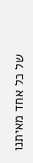של כל אחד מאיתנו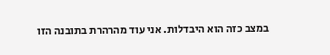במצב כזה הוא היבדלות. אני עוד מהרהרת בתובנה הזו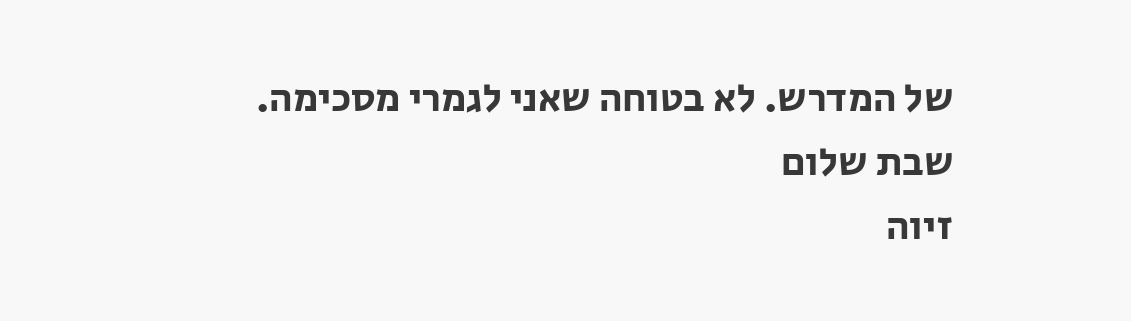של המדרש. לא בטוחה שאני לגמרי מסכימה.
שבת שלום
זיוה